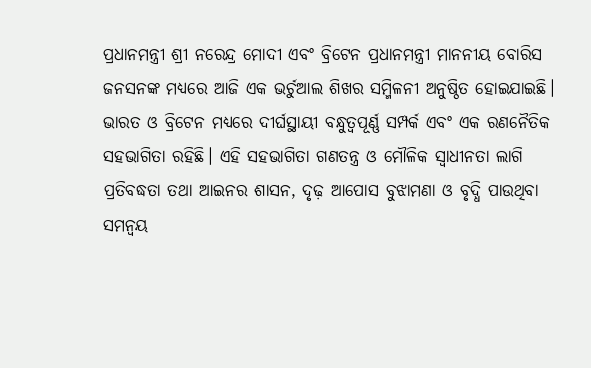ପ୍ରଧାନମନ୍ତ୍ରୀ ଶ୍ରୀ ନରେନ୍ଦ୍ର ମୋଦୀ ଏବଂ ବ୍ରିଟେନ ପ୍ରଧାନମନ୍ତ୍ରୀ ମାନନୀୟ ବୋରିସ ଜନସନଙ୍କ ମଧ୍ୟରେ ଆଜି ଏକ ଭର୍ଚୁଆଲ ଶିଖର ସମ୍ମିଳନୀ ଅନୁଷ୍ଠିତ ହୋଇଯାଇଛି।
ଭାରତ ଓ ବ୍ରିଟେନ ମଧ୍ୟରେ ଦୀର୍ଘସ୍ଥାୟୀ ବନ୍ଧୁତ୍ବପୂର୍ଣ୍ଣ ସମ୍ପର୍କ ଏବଂ ଏକ ରଣନୈତିକ ସହଭାଗିତା ରହିଛି। ଏହି ସହଭାଗିତା ଗଣତନ୍ତ୍ର ଓ ମୌଳିକ ସ୍ବାଧୀନତା ଲାଗି ପ୍ରତିବଦ୍ଧତା ତଥା ଆଇନର ଶାସନ, ଦୃଢ଼ ଆପୋସ ବୁଝାମଣା ଓ ବୃଦ୍ଧି ପାଉଥିବା ସମନ୍ବୟ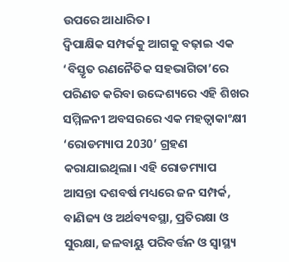ଉପରେ ଆଧାରିତ।
ଦ୍ବିପାକ୍ଷିକ ସମ୍ପର୍କକୁ ଆଗକୁ ବଢ଼ାଇ ଏକ ‘ବିସ୍ତୃତ ରଣନୈତିକ ସହଭାଗିତା’ରେ ପରିଣତ କରିବା ଉଦ୍ଦେଶ୍ୟରେ ଏହି ଶିଖର ସମ୍ମିଳନୀ ଅବସରରେ ଏକ ମହତ୍ବାକାଂକ୍ଷୀ ‘ରୋଡମ୍ୟାପ 2030’ ଗ୍ରହଣ କରାଯାଇଥିଲା। ଏହି ରୋଡମ୍ୟାପ ଆସନ୍ତା ଦଶବର୍ଷ ମଧ୍ୟରେ ଜନ ସମ୍ପର୍କ, ବାଣିଜ୍ୟ ଓ ଅର୍ଥବ୍ୟବସ୍ଥା, ପ୍ରତିରକ୍ଷା ଓ ସୁରକ୍ଷା, ଜଳବାୟୁ ପରିବର୍ତ୍ତନ ଓ ସ୍ବାସ୍ଥ୍ୟ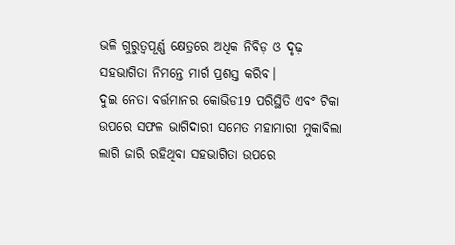ଭଳି ଗୁରୁତ୍ବପୂର୍ଣ୍ଣ କ୍ଷେତ୍ରରେ ଅଧିକ ନିବିଡ଼ ଓ ଦୃଢ଼ ସହଭାଗିତା ନିମନ୍ତେ ମାର୍ଗ ପ୍ରଶସ୍ତ କରିବ।
ଦୁଇ ନେତା ବର୍ତ୍ତମାନର କୋଭିଡ19 ପରିସ୍ଥିତି ଏବଂ ଟିକା ଉପରେ ସଫଳ ଭାଗିଦାରୀ ସମେତ ମହାମାରୀ ମୁକାବିଲା ଲାଗି ଜାରି ରହିଥିବା ସହଭାଗିତା ଉପରେ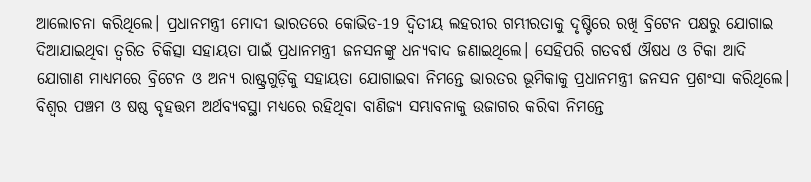ଆଲୋଚନା କରିଥିଲେ। ପ୍ରଧାନମନ୍ତ୍ରୀ ମୋଦୀ ଭାରତରେ କୋଭିଡ-19 ଦ୍ବିତୀୟ ଲହରୀର ଗମ୍ଭୀରତାକୁ ଦୃଷ୍ଟିରେ ରଖି ବ୍ରିଟେନ ପକ୍ଷରୁ ଯୋଗାଇ ଦିଆଯାଇଥିବା ତ୍ବରିତ ଚିକିତ୍ସା ସହାୟତା ପାଇଁ ପ୍ରଧାନମନ୍ତ୍ରୀ ଜନସନଙ୍କୁ ଧନ୍ୟବାଦ ଜଣାଇଥିଲେ। ସେହିପରି ଗତବର୍ଷ ଔଷଧ ଓ ଟିକା ଆଦି ଯୋଗାଣ ମାଧ୍ୟମରେ ବ୍ରିଟେନ ଓ ଅନ୍ୟ ରାଷ୍ଟ୍ରଗୁଡ଼ିକୁ ସହାୟତା ଯୋଗାଇବା ନିମନ୍ତେ ଭାରତର ଭୂମିକାକୁ ପ୍ରଧାନମନ୍ତ୍ରୀ ଜନସନ ପ୍ରଶଂସା କରିଥିଲେ।
ବିଶ୍ବର ପଞ୍ଚମ ଓ ଷଷ୍ଠ ବୃହତ୍ତମ ଅର୍ଥବ୍ୟବସ୍ଥା ମଧ୍ୟରେ ରହିଥିବା ବାଣିଜ୍ୟ ସମ୍ଭାବନାକୁ ଉଜାଗର କରିବା ନିମନ୍ତେ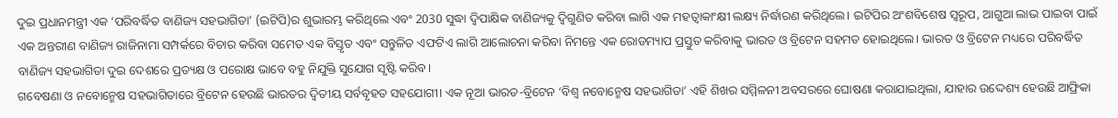ଦୁଇ ପ୍ରଧାନମନ୍ତ୍ରୀ ଏକ ‘ପରିବର୍ଦ୍ଧିତ ବାଣିଜ୍ୟ ସହଭାଗିତା’ (ଇଟିପି)ର ଶୁଭାରମ୍ଭ କରିଥିଲେ ଏବଂ 2030 ସୁଦ୍ଧା ଦ୍ବିପାକ୍ଷିକ ବାଣିଜ୍ୟକୁ ଦ୍ବିଗୁଣିତ କରିବା ଲାଗି ଏକ ମହତ୍ବାକାଂକ୍ଷୀ ଲକ୍ଷ୍ୟ ନିର୍ଦ୍ଧାରଣ କରିଥିଲେ। ଇଟିପିର ଅଂଶବିଶେଷ ସ୍ବରୂପ, ଆଗୁଆ ଲାଭ ପାଇବା ପାଇଁ ଏକ ଅନ୍ତରୀଣ ବାଣିଜ୍ୟ ରାଜିନାମା ସମ୍ପର୍କରେ ବିଚାର କରିବା ସମେତ ଏକ ବିସ୍ତୃତ ଏବଂ ସନ୍ତୁଳିତ ଏଫଟିଏ ଲାଗି ଆଲୋଚନା କରିବା ନିମନ୍ତେ ଏକ ରୋଡମ୍ୟାପ ପ୍ରସ୍ତୁତ କରିବାକୁ ଭାରତ ଓ ବ୍ରିଟେନ ସହମତ ହୋଇଥିଲେ। ଭାରତ ଓ ବ୍ରିଟେନ ମଧ୍ୟରେ ପରିବର୍ଦ୍ଧିତ ବାଣିଜ୍ୟ ସହଭାଗିତା ଦୁଇ ଦେଶରେ ପ୍ରତ୍ୟକ୍ଷ ଓ ପରୋକ୍ଷ ଭାବେ ବହୁ ନିଯୁକ୍ତି ସୁଯୋଗ ସୃଷ୍ଟି କରିବ।
ଗବେଷଣା ଓ ନବୋନ୍ମେଷ ସହଭାଗିତାରେ ବ୍ରିଟେନ ହେଉଛି ଭାରତର ଦ୍ବିତୀୟ ସର୍ବବୃହତ ସହଯୋଗୀ। ଏକ ନୂଆ ଭାରତ-ବ୍ରିଟେନ ‘ବିଶ୍ବ ନବୋନ୍ମେଷ ସହଭାଗିତା’ ଏହି ଶିଖର ସମ୍ମିଳନୀ ଅବସରରେ ଘୋଷଣା କରାଯାଇଥିଲା, ଯାହାର ଉଦ୍ଦେଶ୍ୟ ହେଉଛି ଆଫ୍ରିକା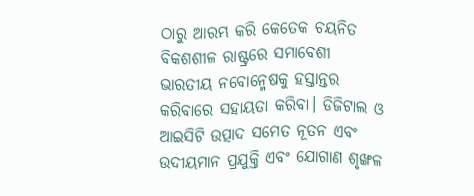ଠାରୁ ଆରମ୍ଭ କରି କେତେକ ଚୟନିତ ବିକଶଶୀଳ ରାଷ୍ଟ୍ରରେ ସମାବେଶୀ ଭାରତୀୟ ନବୋନ୍ମେଷକୁ ହସ୍ତାନ୍ତର କରିବାରେ ସହାୟତା କରିବା। ଡିଜିଟାଲ ଓ ଆଇସିଟି ଉତ୍ପାଦ ସମେତ ନୂତନ ଏବଂ ଉଦୀୟମାନ ପ୍ରଯୁକ୍ତି ଏବଂ ଯୋଗାଣ ଶୃଙ୍ଖଳ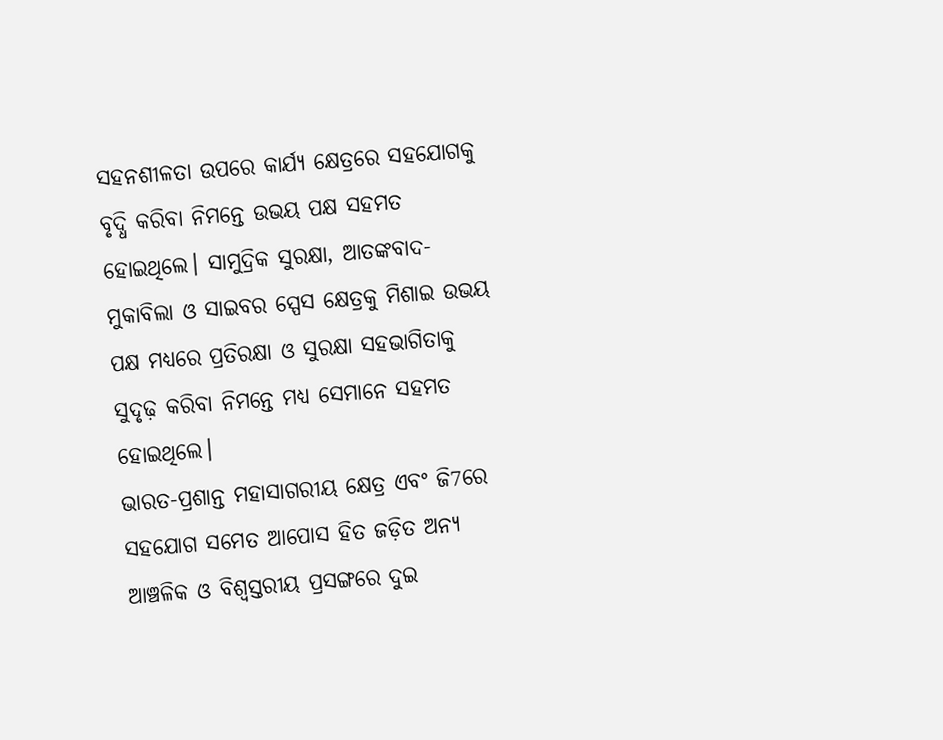ସହନଶୀଳତା ଉପରେ କାର୍ଯ୍ୟ କ୍ଷେତ୍ରରେ ସହଯୋଗକୁ ବୃଦ୍ଧି କରିବା ନିମନ୍ତେ ଉଭୟ ପକ୍ଷ ସହମତ ହୋଇଥିଲେ। ସାମୁଦ୍ରିକ ସୁରକ୍ଷା, ଆତଙ୍କବାଦ-ମୁକାବିଲା ଓ ସାଇବର ସ୍ପେସ କ୍ଷେତ୍ରକୁ ମିଶାଇ ଉଭୟ ପକ୍ଷ ମଧ୍ୟରେ ପ୍ରତିରକ୍ଷା ଓ ସୁରକ୍ଷା ସହଭାଗିତାକୁ ସୁଦୃଢ଼ କରିବା ନିମନ୍ତେ ମଧ୍ୟ ସେମାନେ ସହମତ ହୋଇଥିଲେ।
ଭାରତ-ପ୍ରଶାନ୍ତ ମହାସାଗରୀୟ କ୍ଷେତ୍ର ଏବଂ ଜି7ରେ ସହଯୋଗ ସମେତ ଆପୋସ ହିତ ଜଡ଼ିତ ଅନ୍ୟ ଆଞ୍ଚଳିକ ଓ ବିଶ୍ବସ୍ତରୀୟ ପ୍ରସଙ୍ଗରେ ଦୁଇ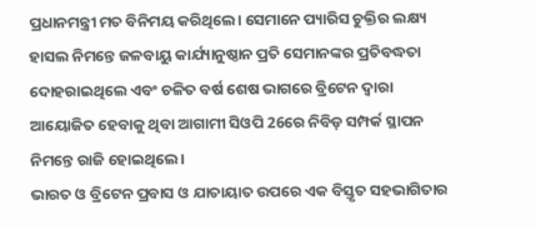ପ୍ରଧାନମନ୍ତ୍ରୀ ମତ ବିନିମୟ କରିଥିଲେ। ସେମାନେ ପ୍ୟାରିସ ଚୁକ୍ତିର ଲକ୍ଷ୍ୟ ହାସଲ ନିମନ୍ତେ ଜଳବାୟୁ କାର୍ଯ୍ୟାନୁଷ୍ଠାନ ପ୍ରତି ସେମାନଙ୍କର ପ୍ରତିବଦ୍ଧତା ଦୋହରାଇଥିଲେ ଏବଂ ଚଳିତ ବର୍ଷ ଶେଷ ଭାଗରେ ବ୍ରିଟେନ ଦ୍ବାରା ଆୟୋଜିତ ହେବାକୁ ଥିବା ଆଗାମୀ ସିଓପି 26ରେ ନିବିଡ଼ ସମ୍ପର୍କ ସ୍ଥାପନ ନିମନ୍ତେ ରାଜି ହୋଇଥିଲେ।
ଭାରତ ଓ ବ୍ରିଟେନ ପ୍ରବାସ ଓ ଯାତାୟାତ ଉପରେ ଏକ ବିସ୍ତୃତ ସହଭାଗିତାର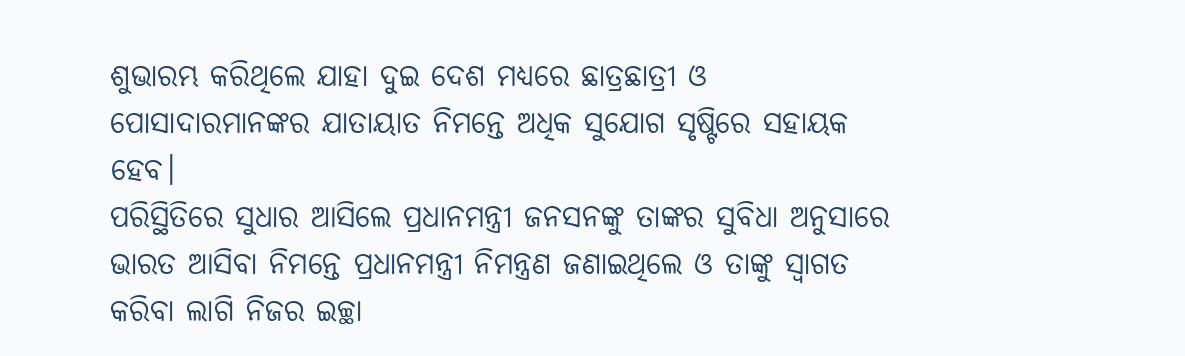ଶୁଭାରମ୍ଭ କରିଥିଲେ ଯାହା ଦୁଇ ଦେଶ ମଧ୍ୟରେ ଛାତ୍ରଛାତ୍ରୀ ଓ ପୋସାଦାରମାନଙ୍କର ଯାତାୟାତ ନିମନ୍ତେ ଅଧିକ ସୁଯୋଗ ସୃଷ୍ଟିରେ ସହାୟକ ହେବ।
ପରିସ୍ଥିତିରେ ସୁଧାର ଆସିଲେ ପ୍ରଧାନମନ୍ତ୍ରୀ ଜନସନଙ୍କୁ ତାଙ୍କର ସୁବିଧା ଅନୁସାରେ ଭାରତ ଆସିବା ନିମନ୍ତେ ପ୍ରଧାନମନ୍ତ୍ରୀ ନିମନ୍ତ୍ରଣ ଜଣାଇଥିଲେ ଓ ତାଙ୍କୁ ସ୍ବାଗତ କରିବା ଲାଗି ନିଜର ଇଚ୍ଛା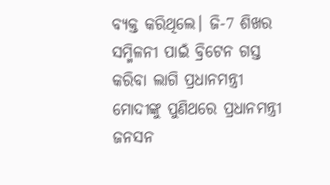ବ୍ୟକ୍ତ କରିଥିଲେ। ଜି-7 ଶିଖର ସମ୍ମିଳନୀ ପାଇଁ ବ୍ରିଟେନ ଗସ୍ତ କରିବା ଲାଗି ପ୍ରଧାନମନ୍ତ୍ରୀ ମୋଦୀଙ୍କୁ ପୁଣିଥରେ ପ୍ରଧାନମନ୍ତ୍ରୀ ଜନସନ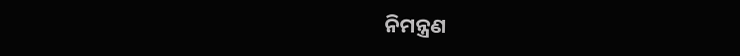ନିମନ୍ତ୍ରଣ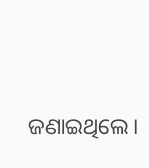ଜଣାଇଥିଲେ।